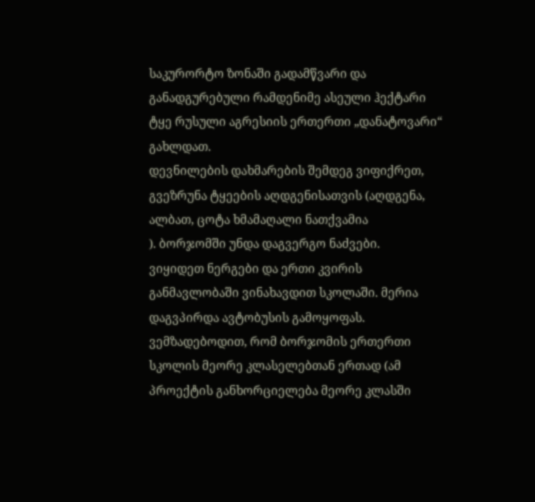საკურორტო ზონაში გადამწვარი და განადგურებული რამდენიმე ასეული ჰექტარი ტყე რუსული აგრესიის ერთერთი „დანატოვარი“ გახლდათ.
დევნილების დახმარების შემდეგ ვიფიქრეთ, გვეზრუნა ტყეების აღდგენისათვის (აღდგენა, ალბათ, ცოტა ხმამაღალი ნათქვამია
). ბორჯომში უნდა დაგვერგო ნაძვები.
ვიყიდეთ ნერგები და ერთი კვირის განმავლობაში ვინახავდით სკოლაში. მერია დაგვპირდა ავტობუსის გამოყოფას. ვემზადებოდით, რომ ბორჯომის ერთერთი სკოლის მეორე კლასელებთან ერთად (ამ პროექტის განხორციელება მეორე კლასში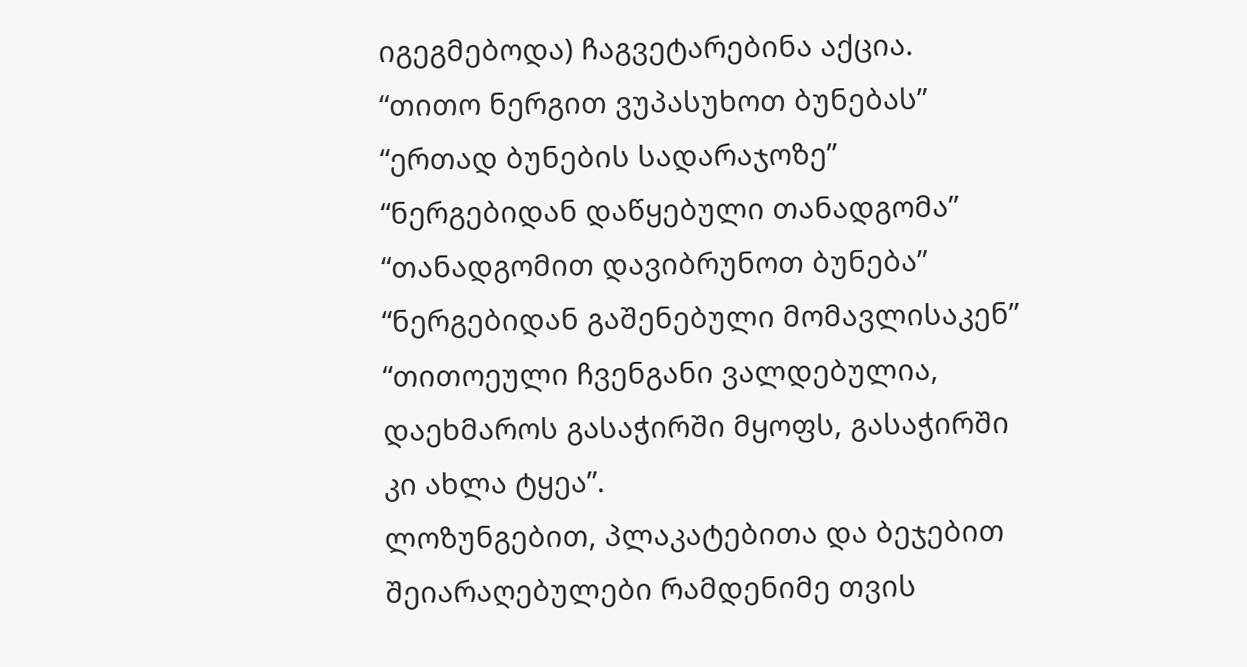იგეგმებოდა) ჩაგვეტარებინა აქცია.
“თითო ნერგით ვუპასუხოთ ბუნებას”
“ერთად ბუნების სადარაჯოზე”
“ნერგებიდან დაწყებული თანადგომა”
“თანადგომით დავიბრუნოთ ბუნება”
“ნერგებიდან გაშენებული მომავლისაკენ”
“თითოეული ჩვენგანი ვალდებულია, დაეხმაროს გასაჭირში მყოფს, გასაჭირში კი ახლა ტყეა”.
ლოზუნგებით, პლაკატებითა და ბეჯებით შეიარაღებულები რამდენიმე თვის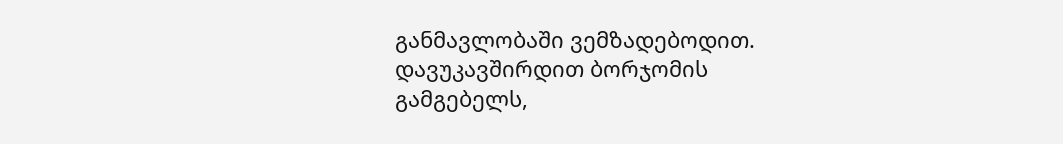განმავლობაში ვემზადებოდით. დავუკავშირდით ბორჯომის გამგებელს,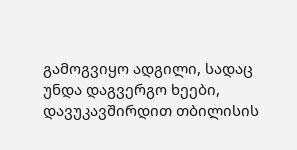გამოგვიყო ადგილი, სადაც უნდა დაგვერგო ხეები, დავუკავშირდით თბილისის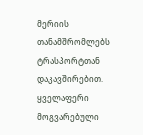მერიის თანამშრომლებს ტრასპორტთან დაკავშირებით. ყველაფერი მოგვარებული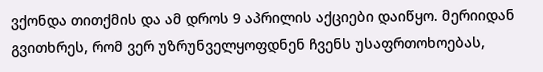ვქონდა თითქმის და ამ დროს 9 აპრილის აქციები დაიწყო. მერიიდან გვითხრეს, რომ ვერ უზრუნველყოფდნენ ჩვენს უსაფრთოხოებას,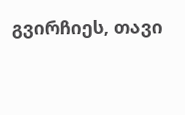გვირჩიეს, თავი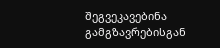შეგვეკავებინა გამგზავრებისგან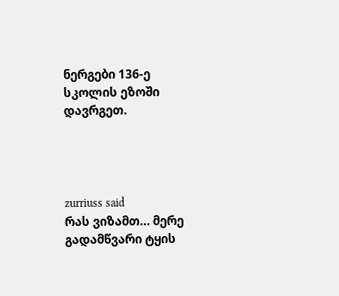ნერგები 136-ე სკოლის ეზოში დავრგეთ.




zurriuss said
რას ვიზამთ… მერე გადამწვარი ტყის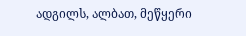ადგილს, ალბათ, მეწყერი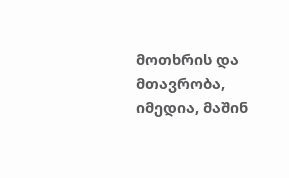მოთხრის და მთავრობა, იმედია, მაშინ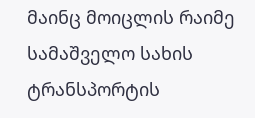მაინც მოიცლის რაიმე სამაშველო სახის ტრანსპორტის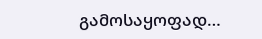გამოსაყოფად…